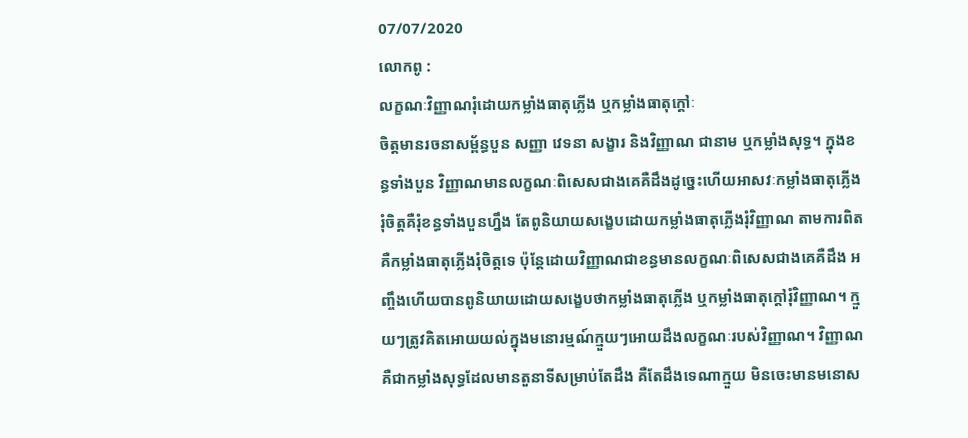07/07/2020
លោកពូ :
លក្ខណៈវិញ្ញាណរុំដោយកម្លាំងធាតុភ្លើង ឬកម្លាំងធាតុក្ដៅៈ
ចិត្តមានរចនាសម្ព័ន្ធបួន សញ្ញា វេទនា សង្ខារ និងវិញ្ញាណ ជានាម ឬកម្លាំងសុទ្ធ។ ក្នុងខន្ធទាំងបួន វិញ្ញាណមានលក្ខណៈពិសេសជាងគេគឺដឹងដូច្នេះហើយអាសវៈកម្លាំងធាតុភ្លើងរុំចិត្តគឺរុំខន្ធទាំងបួនហ្នឹង តែពូនិយាយសង្ខេបដោយកម្លាំងធាតុភ្លើងរុំវិញ្ញាណ តាមការពិត គឺកម្លាំងធាតុភ្លើងរុំចិត្តទេ ប៉ុន្តែដោយវិញ្ញាណជាខន្ធមានលក្ខណៈពិសេសជាងគេគឺដឹង អញ្ចឹងហើយបានពូនិយាយដោយសង្ខេបថាកម្លាំងធាតុភ្លើង ឬកម្លាំងធាតុក្ដៅរុំវិញ្ញាណ។ ក្មួយៗត្រូវគិតអោយយល់ក្នុងមនោរម្មណ៍ក្មួយៗអោយដឹងលក្ខណៈរបស់វិញ្ញាណ។ វិញ្ញាណគឺជាកម្លាំងសុទ្ធដែលមានតួនាទីសម្រាប់តែដឹង គឺតែដឹងទេណាក្មួយ មិនចេះមានមនោស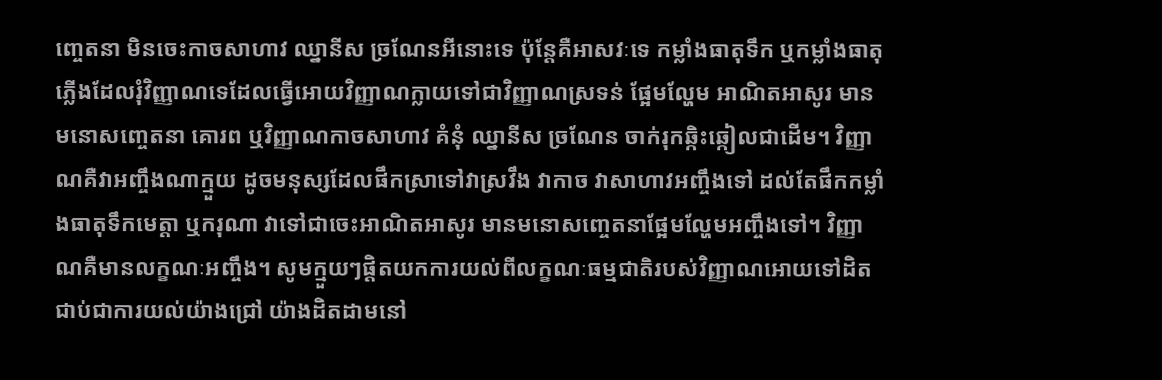ញ្ចេតនា មិនចេះកាចសាហាវ ឈ្នានីស ច្រណែនអីនោះទេ ប៉ុន្តែគឺអាសវៈទេ កម្លាំងធាតុទឹក ឬកម្លាំងធាតុភ្លើងដែលរុំវិញ្ញាណទេដែលធ្វើអោយវិញ្ញាណក្លាយទៅជាវិញ្ញាណស្រទន់ ផ្អែមល្ហែម អាណិតអាសូរ មានមនោសញ្ចេតនា គោរព ឬវិញ្ញាណកាចសាហាវ គំនុំ ឈ្នានីស ច្រណែន ចាក់រុកឆ្កិះឆ្កៀលជាដើម។ វិញ្ញាណគឺវាអញ្ចឹងណាក្មួយ ដូចមនុស្សដែលផឹកស្រាទៅវាស្រវឹង វាកាច វាសាហាវអញ្ចឹងទៅ ដល់តែផឹកកម្លាំងធាតុទឹកមេត្តា ឬករុណា វាទៅជាចេះអាណិតអាសូរ មានមនោសញ្ចេតនាផ្អែមល្ហែមអញ្ចឹងទៅ។ វិញ្ញាណគឺមានលក្ខណៈអញ្ចឹង។ សូមក្មួយៗផ្ដិតយកការយល់ពីលក្ខណៈធម្មជាតិរបស់វិញ្ញាណអោយទៅដិតជាប់ជាការយល់យ៉ាងជ្រៅ យ៉ាងដិតដាមនៅ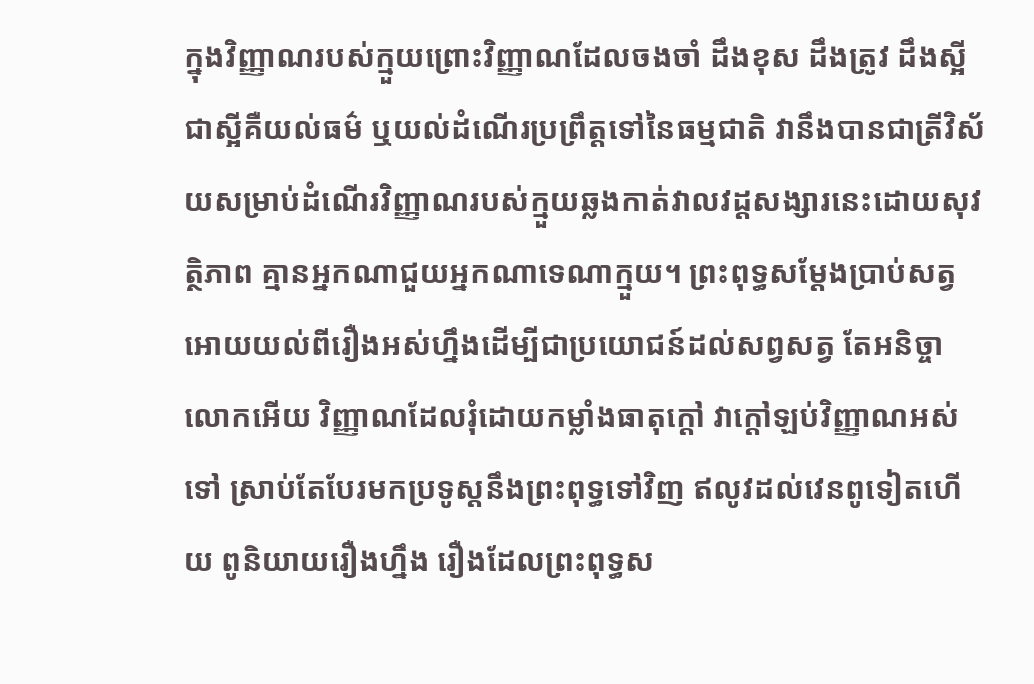ក្នុងវិញ្ញាណរបស់ក្មួយព្រោះវិញ្ញាណដែលចងចាំ ដឹងខុស ដឹងត្រូវ ដឹងស្អីជាស្អីគឺយល់ធម៌ ឬយល់ដំណើរប្រព្រឹត្តទៅនៃធម្មជាតិ វានឹងបានជាត្រីវិស័យសម្រាប់ដំណើរវិញ្ញាណរបស់ក្មួយឆ្លងកាត់វាលវដ្ដសង្សារនេះដោយសុវត្ថិភាព គ្មានអ្នកណាជួយអ្នកណាទេណាក្មួយ។ ព្រះពុទ្ធសម្ដែងប្រាប់សត្វអោយយល់ពីរឿងអស់ហ្នឹងដើម្បីជាប្រយោជន៍ដល់សព្វសត្វ តែអនិច្ចាលោកអើយ វិញ្ញាណដែលរុំដោយកម្លាំងធាតុក្ដៅ វាក្ដៅឡប់វិញ្ញាណអស់ទៅ ស្រាប់តែបែរមកប្រទូស្តនឹងព្រះពុទ្ធទៅវិញ ឥលូវដល់វេនពូទៀតហើយ ពូនិយាយរឿងហ្នឹង រឿងដែលព្រះពុទ្ធស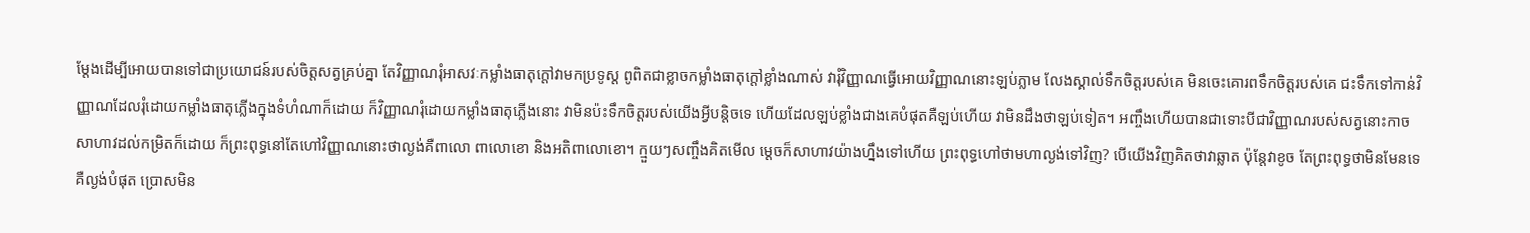ម្ដែងដើម្បីអោយបានទៅជាប្រយោជន៍របស់ចិត្តសត្វគ្រប់គ្នា តែវិញ្ញាណរុំអាសវៈកម្លាំងធាតុក្ដៅវាមកប្រទូស្ដ ពូពិតជាខ្លាចកម្លាំងធាតុក្ដៅខ្លាំងណាស់ វារុំវិញ្ញាណធ្វើអោយវិញ្ញាណនោះឡប់ភ្លាម លែងស្គាល់ទឹកចិត្តរបស់គេ មិនចេះគោរពទឹកចិត្តរបស់គេ ជះទឹកទៅកាន់វិញ្ញាណដែលរុំដោយកម្លាំងធាតុភ្លើងក្នុងទំហំណាក៏ដោយ ក៏វិញ្ញាណរុំដោយកម្លាំងធាតុភ្លើងនោះ វាមិនប៉ះទឹកចិត្តរបស់យើងអ្វីបន្តិចទេ ហើយដែលឡប់ខ្លាំងជាងគេបំផុតគឺឡប់ហើយ វាមិនដឹងថាឡប់ទៀត។ អញ្ចឹងហើយបានជាទោះបីជាវិញ្ញាណរបស់សត្វនោះកាចសាហាវដល់កម្រិតក៏ដោយ ក៏ព្រះពុទ្ធនៅតែហៅវិញ្ញាណនោះថាល្ងង់គឺពាលោ ពាលោខោ និងអតិពាលោខោ។ ក្មួយៗសញ្ចឹងគិតមើល ម្ដេចក៏សាហាវយ៉ាងហ្នឹងទៅហើយ ព្រះពុទ្ធហៅថាមហាល្ងង់ទៅវិញ? បើយើងវិញគិតថាវាឆ្លាត ប៉ុន្តែវាខូច តែព្រះពុទ្ធថាមិនមែនទេ គឺល្ងង់បំផុត ប្រោសមិន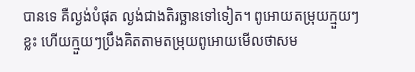បានទេ គឺល្ងង់បំផុត ល្ងង់ជាងតិរច្ឆានទៅទៀត។ ពូអោយតម្រុយក្មួយៗខ្លះ ហើយក្មួយៗប្រឹងគិតតាមតម្រុយពូអោយមើលថាសម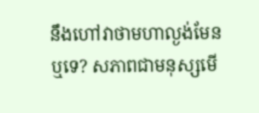នឹងហៅវាថាមហាល្ងង់មែនឬទេ? សភាពជាមនុស្សមើ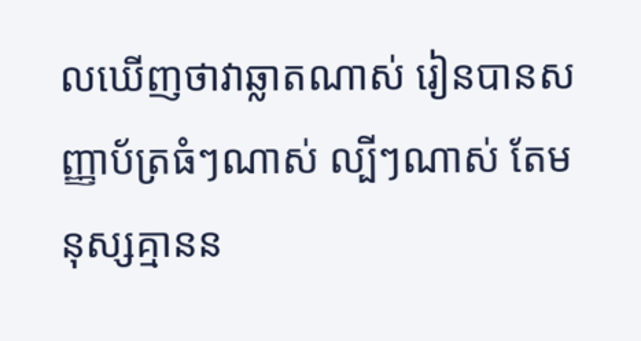លឃើញថាវាឆ្លាតណាស់ រៀនបានសញ្ញាប័ត្រធំៗណាស់ ល្បីៗណាស់ តែមនុស្សគ្មានន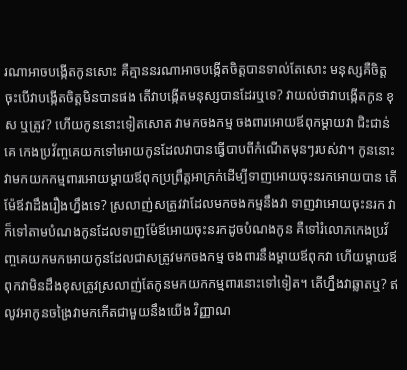រណាអាចបង្កើតកូនសោះ គឺគ្មាននរណាអាចបង្កើតចិត្តបានទាល់តែសោះ មនុស្សគឺចិត្ត ចុះបើវាបង្កើតចិត្តមិនបានផង តើវាបង្កើតមនុស្សបានដែរឬទេ? វាយល់ថាវាបង្កើតកូន ខុស ឬត្រូវ? ហើយកូននោះទៀតសោត វាមកចងកម្ម ចងពារអោយឪពុកម្ដាយវា ជិះជាន់គេ កេងប្រវ័ញ្ចគេយកទៅអោយកូនដែលវាបានធ្វើបាបពីកំណើតមុនៗរបស់វា។ កូននោះវាមកយកកម្មពារអោយម្ដាយឪពុកប្រព្រឹត្តអាក្រក់ដើម្បីទាញអោយចុះនរកអោយបាន តើម៉ែឪវាដឹងរឿងហ្នឹងទេ? ស្រលាញ់សត្រូវវាដែលមកចងកម្មនឹងវា ទាញវាអោយចុះនរក វាក៏ទៅតាមបំណងកូនដែលទាញម៉ែឪអោយចុះនរកដូចបំណងកូន គឺទៅរំលោភកេងប្រវ័ញ្ចគេយកមកអោយកូនដែលជាសត្រូវមកចងកម្ម ចងពារនឹងម្ដាយឪពុកវា ហើយម្ដាយឪពុកវាមិនដឹងខុសត្រូវស្រលាញ់តែកូនមកយកកម្មពារនោះទៅទៀត។ តើហ្នឹងវាឆ្លាតឬ? ឥលូវអាកូនចង្រៃវាមកកើតជាមួយនឹងយើង វិញ្ញាណ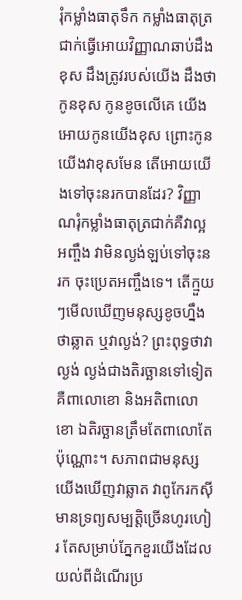រុំកម្លាំងធាតុទឹក កម្លាំងធាតុត្រជាក់ធ្វើអោយវិញ្ញាណឆាប់ដឹងខុស ដឹងត្រូវរបស់យើង ដឹងថាកូនខុស កូនខូចលើគេ យើងអោយកូនយើងខុស ព្រោះកូនយើងវាខុសមែន តើអោយយើងទៅចុះនរកបានដែរ? វិញ្ញាណរុំកម្លាំងធាតុត្រជាក់គឺវាល្អអញ្ចឹង វាមិនល្ងង់ឡប់ទៅចុះនរក ចុះប្រេតអញ្ចឹងទេ។ តើក្មួយៗមើលឃើញមនុស្សខូចហ្នឹងថាឆ្លាត ឬវាល្ងង់? ព្រះពុទ្ធថាវាល្ងង់ ល្ងង់ជាងតិរច្ឆានទៅទៀត គឺពាលោខោ និងអតិពាលោខោ ឯតិរច្ឆានត្រឹមតែពាលោតែប៉ុណ្ណោះ។ សភាពជាមនុស្សយើងឃើញវាឆ្លាត វាពូកែរកស៊ីមានទ្រព្យសម្បត្តិច្រើនហូរហៀរ តែសម្រាប់ភ្នែកខួរយើងដែលយល់ពីដំណើរប្រ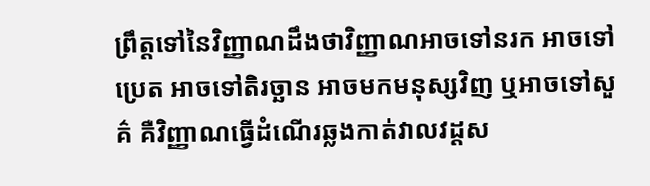ព្រឹត្តទៅនៃវិញ្ញាណដឹងថាវិញ្ញាណអាចទៅនរក អាចទៅប្រេត អាចទៅតិរច្ឆាន អាចមកមនុស្សវិញ ឬអាចទៅសួគ៌ គឺវិញ្ញាណធ្វើដំណើរឆ្លងកាត់វាលវដ្ដស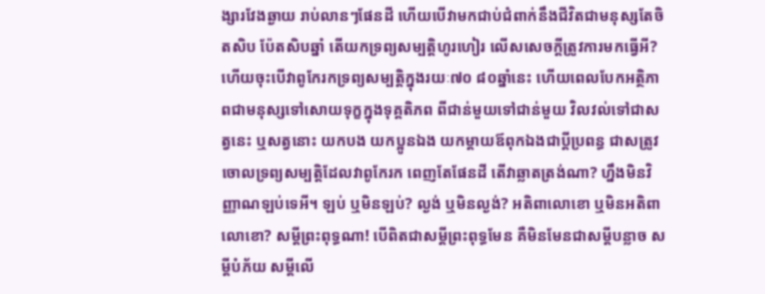ង្សារវែងឆ្ងាយ រាប់លានៗផែនដី ហើយបើវាមកជាប់ជំពាក់នឹងជីវិតជាមនុស្សតែចិតសិប ប៉ែតសិបឆ្នាំ តើយកទ្រព្យសម្បត្តិហូរហៀរ លើសសេចក្ដីត្រូវការមកធ្វើអី? ហើយចុះបើវាពូកែរកទ្រព្យសម្បត្តិក្នុងរយៈ៧០ ៨០ឆ្នាំនេះ ហើយពេលបែកអត្ថិភាពជាមនុស្សទៅសោយទុក្ខក្នុងទុគ្គតិភព ពីជាន់មួយទៅជាន់មួយ វិលវល់ទៅជាសត្វនេះ ឬសត្វនោះ យកបង យកប្អូនឯង យកម្ដាយឪពុកឯងជាប្ដីប្រពន្ធ ជាសត្រូវ ចោលទ្រព្យសម្បត្តិដែលវាពូកែរក ពេញតែផែនដី តើវាឆ្លាតត្រង់ណា? ហ្នឹងមិនវិញ្ញាណឡប់ទេអី។ ឡប់ ឬមិនឡប់? ល្ងង់ ឬមិនល្ងង់? អតិពាលោខោ ឬមិនអតិពាលោខោ? សម្ដីព្រះពុទ្ធណា! បើពិតជាសម្ដីព្រះពុទ្ធមែន គឺមិនមែនជាសម្ដីបន្លាច សម្ដីបំភ័យ សម្ដីលើ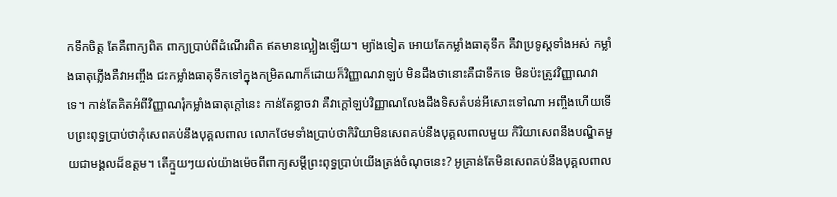កទឹកចិត្ត តែគឺពាក្យពិត ពាក្យប្រាប់ពីដំណើរពិត ឥតមានល្អៀងឡើយ។ ម្យ៉ាងទៀត អោយតែកម្លាំងធាតុទឹក គឺវាប្រទូស្ដទាំងអស់ កម្លាំងធាតុភ្លើងគឺវាអញ្ចឹង ជះកម្លាំងធាតុទឹកទៅក្នុងកម្រិតណាក៏ដោយក៏វិញ្ញាណវាឡប់ មិនដឹងថានោះគឺជាទឹកទេ មិនប៉ះត្រូវវិញ្ញាណវាទេ។ កាន់តែគិតអំពីវិញ្ញាណរុំកម្លាំងធាតុក្តៅនេះ កាន់តែខ្លាចវា គឺវាក្ដៅឡប់វិញ្ញាណលែងដឹងទិសតំបន់អីសោះទៅណា អញ្ចឹងហើយទើបព្រះពុទ្ធប្រាប់ថាកុំសេពគប់នឹងបុគ្គលពាល លោកថែមទាំងប្រាប់ថាកិរិយាមិនសេពគប់នឹងបុគ្គលពាលមួយ កិរិយាសេពនឹងបណ្ឌិតមួយជាមង្គលដ៏ឧត្តម។ តើក្មួយៗយល់យ៉ាងម៉េចពីពាក្យសម្ដីព្រះពុទ្ធប្រាប់យើងត្រង់ចំណុចនេះ? អូគ្រាន់តែមិនសេពគប់នឹងបុគ្គលពាល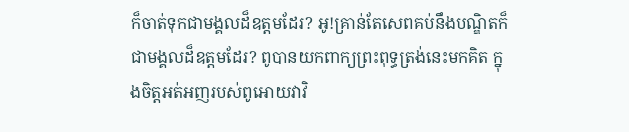ក៏ចាត់ទុកជាមង្គលដ៏ឧត្តមដែរ? អូ!គ្រាន់តែសេពគប់នឹងបណ្ឌិតក៏ជាមង្គលដ៏ឧត្តមដែរ? ពូបានយកពាក្យព្រះពុទ្ធត្រង់នេះមកគិត ក្នុងចិត្តអត់អញរបស់ពូអោយវាវិ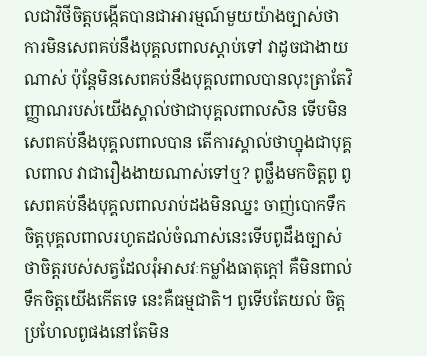លជាវិថីចិត្តបង្កើតបានជាអារម្មណ៍មួយយ៉ាងច្បាស់ថា ការមិនសេពគប់នឹងបុគ្គលពាលស្ដាប់ទៅ វាដូចជាងាយណាស់ ប៉ុន្តែមិនសេពគប់នឹងបុគ្គលពាលបានលុះត្រាតែវិញ្ញាណរបស់យើងស្គាល់ថាជាបុគ្គលពាលសិន ទើបមិនសេពគប់នឹងបុគ្គលពាលបាន តើការស្គាល់ថាហ្នុងជាបុគ្គលពាល វាជារឿងងាយណាស់ទៅឬ? ពូថ្លឹងមកចិត្តពូ ពូសេពគប់នឹងបុគ្គលពាលរាប់ដងមិនឈ្នះ ចាញ់បោកទឹកចិត្តបុគ្គលពាលរហូតដល់ចំណាស់នេះទើបពូដឹងច្បាស់ថាចិត្តរបស់សត្វដែលរុំអាសវៈកម្លាំងធាតុក្ដៅ គឺមិនពាល់ទឹកចិត្តយើងកើតទេ នេះគឺធម្មជាតិ។ ពូទើបតែយល់ ចិត្តប្រហែលពូផងនៅតែមិន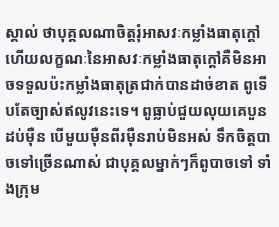ស្គាល់ ថាបុគ្គលណាចិត្តរុំអាសវៈកម្លាំងធាតុក្ដៅ ហើយលក្ខណៈនៃអាសវៈកម្លាំងធាតុក្ដៅគឺមិនអាចទទួលប៉ះកម្លាំងធាតុត្រជាក់បានដាច់ខាត ពូទើបតែច្បាស់ឥលូវនេះទេ។ ពូធ្លាប់ជួយលុយគេបួនដប់ម៉ឺន បើមួយម៉ឺនពីរម៉ឺនរាប់មិនអស់ ទឹកចិត្តបាចទៅច្រើនណាស់ ជាបុគ្គលម្នាក់ៗក៏ពូបាចទៅ ទាំងក្រុម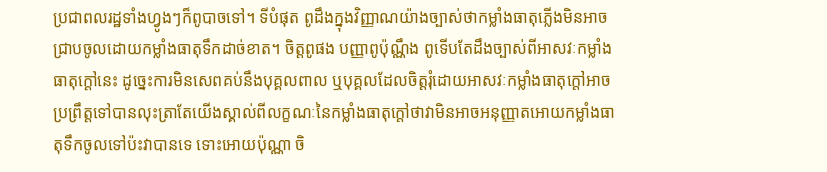ប្រជាពលរដ្ឋទាំងហ្វូងៗក៏ពូបាចទៅ។ ទីបំផុត ពូដឹងក្នុងវិញ្ញាណយ៉ាងច្បាស់ថាកម្លាំងធាតុភ្លើងមិនអាចជ្រាបចូលដោយកម្លាំងធាតុទឹកដាច់ខាត។ ចិត្តពូផង បញ្ញាពូប៉ុណ្ណឹង ពូទើបតែដឹងច្បាស់ពីអាសវៈកម្លាំងធាតុក្ដៅនេះ ដូច្នេះការមិនសេពគប់នឹងបុគ្គលពាល ឬបុគ្គលដែលចិត្តរុំដោយអាសវៈកម្លាំងធាតុក្ដៅអាចប្រព្រឹត្តទៅបានលុះត្រាតែយើងស្គាល់ពីលក្ខណៈនៃកម្លាំងធាតុក្ដៅថាវាមិនអាចអនុញ្ញាតអោយកម្លាំងធាតុទឹកចូលទៅប៉ះវាបានទេ ទោះអោយប៉ុណ្ណា ចិ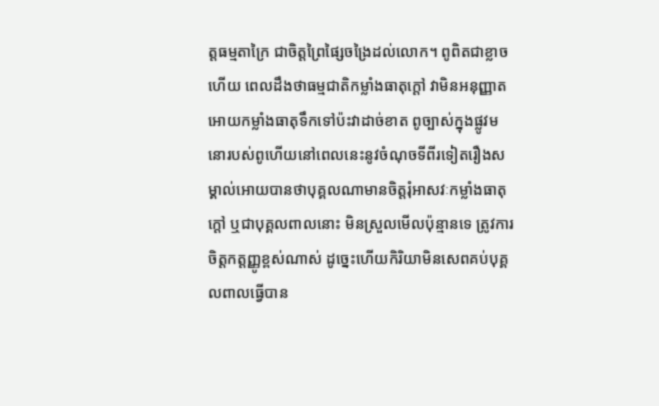ត្តធម្មតាក្រៃ ជាចិត្តព្រៃផ្សៃចង្រៃដល់លោក។ ពូពិតជាខ្លាចហើយ ពេលដឹងថាធម្មជាតិកម្លាំងធាតុក្ដៅ វាមិនអនុញ្ញាតអោយកម្លាំងធាតុទឹកទៅប៉ះវាដាច់ខាត ពូច្បាស់ក្នុងផ្លូវមនោរបស់ពូហើយនៅពេលនេះនូវចំណុចទីពីរទៀតរឿងសម្គាល់អោយបានថាបុគ្គលណាមានចិត្តរុំអាសវៈកម្លាំងធាតុក្ដៅ ឬជាបុគ្គលពាលនោះ មិនស្រួលមើលប៉ុន្មានទេ ត្រូវការចិត្តកត្តញ្ញូខ្ពស់ណាស់ ដូច្នេះហើយកិរិយាមិនសេពគប់បុគ្គលពាលធ្វើបាន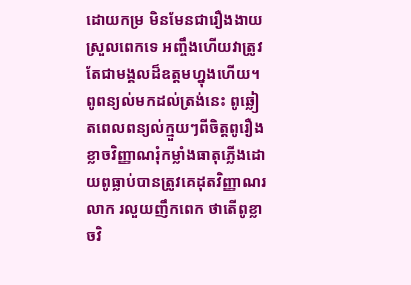ដោយកម្រ មិនមែនជារឿងងាយស្រួលពេកទេ អញ្ចឹងហើយវាត្រូវតែជាមង្គលដ៏ឧត្តមហ្នុងហើយ។ ពូពន្យល់មកដល់ត្រង់នេះ ពូឆ្លៀតពេលពន្យល់ក្មួយៗពីចិត្តពូរឿងខ្លាចវិញ្ញាណរុំកម្លាំងធាតុភ្លើងដោយពូធ្លាប់បានត្រូវគេដុតវិញ្ញាណរលាក រលួយញឹកពេក ថាតើពូខ្លាចវិ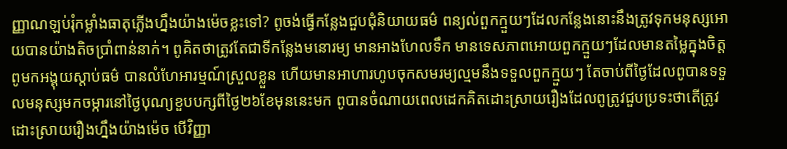ញ្ញាណឡប់រុំកម្លាំងធាតុភ្លើងហ្នឹងយ៉ាងម៉េចខ្លះទៅ? ពូចង់ធ្វើកន្លែងជួបជុំនិយាយធម៌ ពន្យល់ពួកក្មួយៗដែលកន្លែងនោះនឹងត្រូវទុកមនុស្សអោយបានយ៉ាងតិចប្រាំពាន់នាក់។ ពូគិតថាត្រូវតែជាទីកន្លែងមនោរម្យ មានអាងហែលទឹក មានទេសភាពអោយពួកក្មួយៗដែលមានតម្លៃក្នុងចិត្តពូមកអង្គុយស្ដាប់ធម៌ បានលំហែអារម្មណ៍ស្រួលខ្លួន ហើយមានអាហារហូបចុកសមរម្យល្មមនឹងទទួលពួកក្មួយៗ តែចាប់ពីថ្ងៃដែលពូបានទទួលមនុស្សមកចម្ការនៅថ្ងៃបុណ្យខួបបក្សពីថ្ងៃ២៦ខែមុននេះមក ពូបានចំណាយពេលដេកគិតដោះស្រាយរឿងដែលពូត្រូវជួបប្រទះថាតើត្រូវដោះស្រាយរឿងហ្នឹងយ៉ាងម៉េច បើវិញ្ញា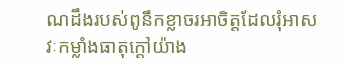ណដឹងរបស់ពូនឹកខ្លាចរអាចិត្តដែលរុំអាសវៈកម្លាំងធាតុក្ដៅយ៉ាង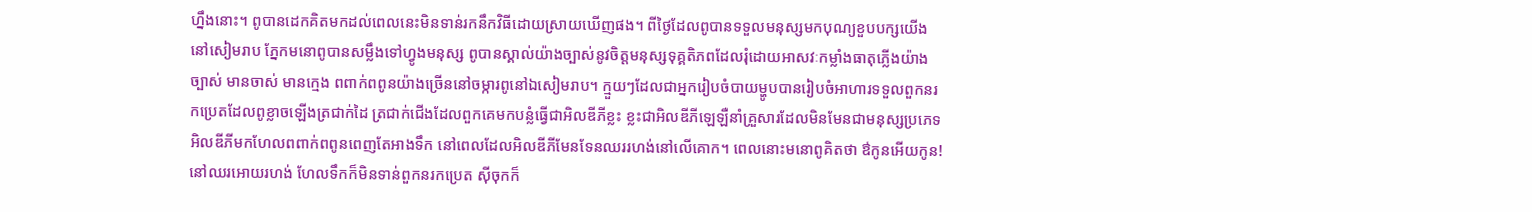ហ្នឹងនោះ។ ពូបានដេកគិតមកដល់ពេលនេះមិនទាន់រកនឹកវិធីដោយស្រាយឃើញផង។ ពីថ្ងៃដែលពូបានទទួលមនុស្សមកបុណ្យខួបបក្សយើងនៅសៀមរាប ភ្នែកមនោពូបានសម្លឹងទៅហ្វូងមនុស្ស ពូបានស្គាល់យ៉ាងច្បាស់នូវចិត្តមនុស្សទុគ្គតិភពដែលរុំដោយអាសវៈកម្លាំងធាតុភ្លើងយ៉ាងច្បាស់ មានចាស់ មានក្មេង ពពាក់ពពូនយ៉ាងច្រើននៅចម្ការពូនៅឯសៀមរាប។ ក្មួយៗដែលជាអ្នករៀបចំបាយម្ហូបបានរៀបចំអាហារទទួលពួកនរកប្រេតដែលពូខ្លាចឡើងត្រជាក់ដៃ ត្រជាក់ជើងដែលពួកគេមកបន្លំធ្វើជាអិលឌីភីខ្លះ ខ្លះជាអិលឌីភីឡេឡឺនាំគ្រួសារដែលមិនមែនជាមនុស្សប្រភេទអិលឌីភីមកហែលពពាក់ពពូនពេញតែអាងទឹក នៅពេលដែលអិលឌីភីមែនទែនឈររហង់នៅលើគោក។ ពេលនោះមនោពូគិតថា ឳកូនអើយកូន! នៅឈរអោយរហង់ ហែលទឹកក៏មិនទាន់ពួកនរកប្រេត ស៊ីចុកក៏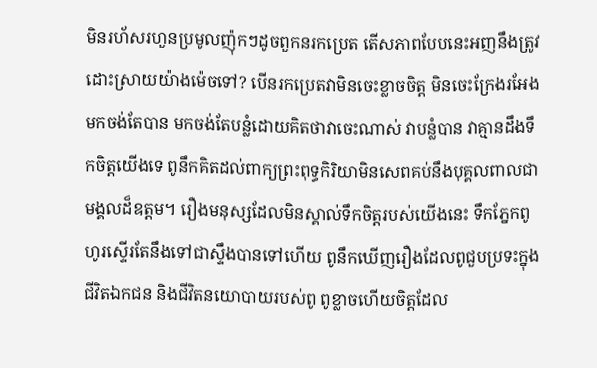មិនរហ័សរហួនប្រមូលញ៉ុកៗដូចពួកនរកប្រេត តើសភាពបែបនេះអញនឹងត្រូវដោះស្រាយយ៉ាងម៉េចទៅ? បើនរកប្រេតវាមិនចេះខ្លាចចិត្ត មិនចេះក្រែងរអែង មកចង់តែបាន មកចង់តែបន្លំដោយគិតថាវាចេះណាស់ វាបន្លំបាន វាគ្មានដឹងទឹកចិត្តយើងទេ ពូនឹកគិតដល់ពាក្យព្រះពុទ្ធកិរិយាមិនសេពគប់នឹងបុគ្គលពាលជាមង្គលដ៏ឧត្តម។ រឿងមនុស្សដែលមិនស្គាល់ទឹកចិត្តរបស់យើងនេះ ទឹកភ្នែកពូហូរស្ទើរតែនឹងទៅជាស្ទឹងបានទៅហើយ ពូនឹកឃើញរឿងដែលពូជួបប្រទះក្នុងជីវិតឯកជន និងជីវិតនយោបាយរបស់ពូ ពូខ្លាចហើយចិត្តដែល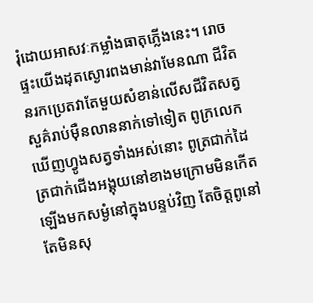រុំដោយអាសវៈកម្លាំងធាតុភ្លើងនេះ។ រោចផ្ទះយើងដុតស្ងោរពងមាន់វាមែនណា ជីវិតនរកប្រេតវាតែមួយសំខាន់លើសជីវិតសត្វសួគ៌រាប់ម៉ឺនលាននាក់ទៅទៀត ពូក្រលេកឃើញហ្វូងសត្វទាំងអស់នោះ ពូត្រជាក់ដៃ ត្រជាក់ជើងអង្គុយនៅខាងមក្រោមមិនកើត ឡើងមកសម្ងំនៅក្នុងបន្ទប់វិញ តែចិត្តពូនៅតែមិនសុ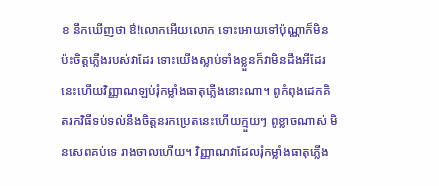ខ នឹកឃើញថា ឳ!លោកអើយលោក ទោះអោយទៅប៉ុណ្ណាក៏មិនប៉ះចិត្តភ្លើងរបស់វាដែរ ទោះយើងស្លាប់ទាំងខ្លួនក៏វាមិនដឹងអីដែរ នេះហើយវិញ្ញាណឡប់រុំកម្លាំងធាតុភ្លើងនោះណា។ ពូកំពុងដេកគិតរកវិធីទប់ទល់នឹងចិត្តនរកប្រេតនេះហើយក្មួយៗ ពូខ្លាចណាស់ មិនសេពគប់ទេ រាងចាលហើយ។ វិញ្ញាណវាដែលរុំកម្លាំងធាតុភ្លើង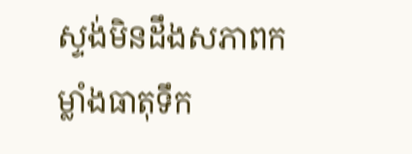ស្ទង់មិនដឹងសភាពកម្លាំងធាតុទឹក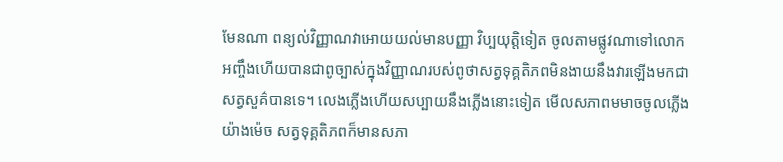មែនណា ពន្យល់វិញ្ញាណវាអោយយល់មានបញ្ញា វិប្បយុត្តិទៀត ចូលតាមផ្លូវណាទៅលោក អញ្ចឹងហើយបានជាពូច្បាស់ក្នុងវិញ្ញាណរបស់ពូថាសត្វទុគ្គតិភពមិនងាយនឹងវារឡើងមកជាសត្វសួគ៌បានទេ។ លេងភ្លើងហើយសប្បាយនឹងភ្លើងនោះទៀត មើលសភាពមមាចចូលភ្លើងយ៉ាងម៉េច សត្វទុគ្គតិភពក៏មានសភា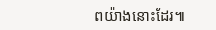ពយ៉ាងនោះដែរ៕